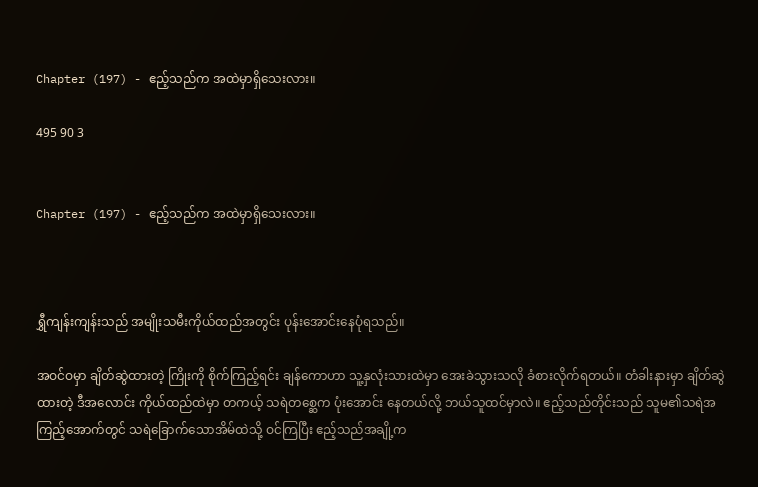Chapter (197) - ဧည့်သည်က အထဲမှာရှိသေးလား။

495 90 3


Chapter (197) - ဧည့်သည်က အထဲမှာရှိသေးလား။



ရွှီကျန်းကျန်းသည် အမျိုးသမီးကိုယ်ထည်အတွင်း ပုန်းအောင်းနေပုံရသည်။

အဝင်ဝမှာ ချိတ်ဆွဲထားတဲ့ ကြိုးကို စိုက်ကြည့်ရင်း ချန်ကောဟာ သူ့နှလုံးသားထဲမှာ အေးခဲသွားသလို ခံစားလိုက်ရတယ်။ တံခါးနားမှာ ချိတ်ဆွဲထားတဲ့ ဒီအလောင်း ကိုယ်ထည်ထဲမှာ တကယ့် သရဲတစ္ဆေက ပုံးအောင်း နေတယ်လို့ ဘယ်သူထင်မှာလဲ။ ဧည့်သည်တိုင်းသည် သူမ၏သရဲအကြည့်အောက်တွင် သရဲခြောက်သောအိမ်ထဲသို့ ဝင်ကြပြီး ဧည့်သည်အချို့က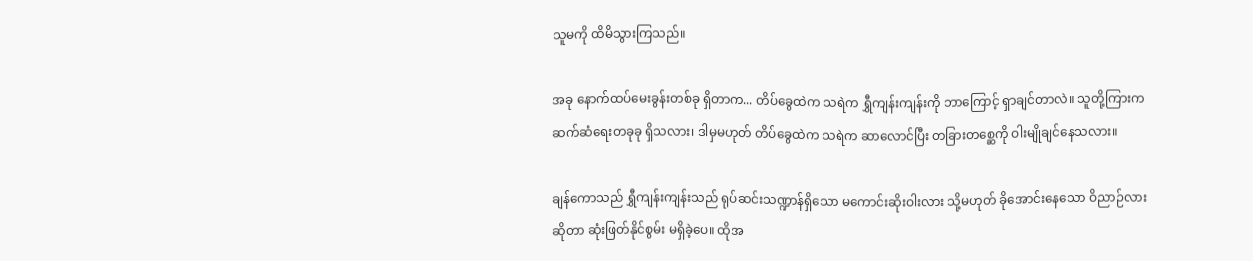သူမကို ထိမိသွားကြသည်။

အခု နောက်ထပ်မေးခွန်းတစ်ခု ရှိတာက... တိပ်ခွေထဲက သရဲက ရွှီကျန်းကျန်းကို ဘာကြောင့် ရှာချင်တာလဲ။ သူတို့ကြားက ဆက်ဆံရေးတခုခု ရှိသလား၊ ဒါမှမဟုတ် တိပ်ခွေထဲက သရဲက ဆာလောင်ပြီး တခြားတစ္ဆေကို ဝါးမျိုချင်နေသလား။

ချန်ကောသည် ရွှီကျန်းကျန်းသည် ရုပ်ဆင်းသဏ္ဍာန်ရှိသော မကောင်းဆိုးဝါးလား သို့မဟုတ် ခိုအောင်းနေသော ဝိညာဉ်လား ဆိုတာ ဆုံးဖြတ်နိုင်စွမ်း မရှိခဲ့ပေ။ ထိုအ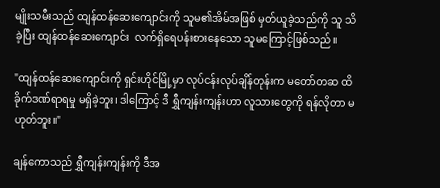မျိုးသမီးသည် ထျန်ထန်ဆေးကျောင်းကို သူမ၏အိမ်အဖြစ် မှတ်ယူခဲ့သည်ကို သူ သိခဲ့ပြီး ထျန်ထန်ဆေးကျောင်း  လက်ရှိရေပန်းစားနေသော သူမကြောင့်ဖြစ်သည်။

"ထျန်ထန်ဆေးကျောင်းကို ရှင်းဟိုင်မြို့မှာ လုပ်ငန်းလုပ်ချိန်တုန်းက မတော်တဆ ထိခိုက်ဒဏ်ရာရမှု မရှိခဲ့ဘူး၊ ဒါကြောင့် ဒီ ရွှီကျန်းကျန်းဟာ လူသားတွေကို ရန်လိုတာ မဟုတ်ဘူး။"

ချန်ကောသည် ရွှီကျန်းကျန်းကို ဒီအ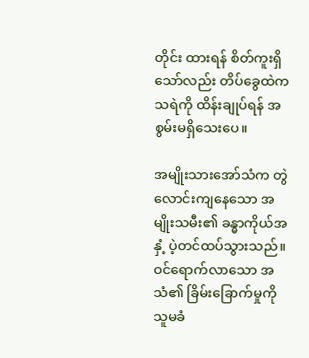တိုင်း ထားရန် စိတ်ကူးရှိသော်လည်း တိပ်ခွေထဲက သရဲကို ထိန်းချုပ်ရန် အစွမ်းမရှိသေးပေ။

အမျိုးသားအော်သံက တွဲလောင်းကျနေသော အမျိုးသမီး၏ ခန္ဓာကိုယ်အနှံ့ ပဲ့တင်ထပ်သွားသည်။ ဝင်ရောက်လာသော အသံ၏ ခြိမ်းခြောက်မှုကို သူမခံ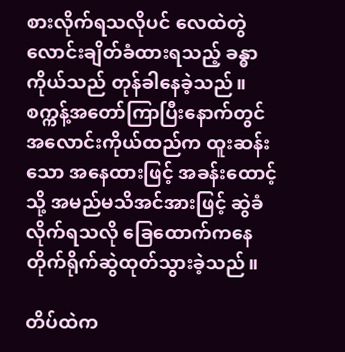စားလိုက်ရသလိုပင် လေထဲတွဲလောင်းချိတ်ခံထားရသည့် ခန္ဓာကိုယ်သည် တုန်ခါနေခဲ့သည်။ စက္ကန့်အတော်ကြာပြီးနောက်တွင်  အလောင်းကိုယ်ထည်က ထူးဆန်းသော အနေထားဖြင့် အခန်းထောင့်သို့ အမည်မသိအင်အားဖြင့် ဆွဲခံလိုက်ရသလို ခြေထောက်ကနေ တိုက်ရိုက်ဆွဲထုတ်သွားခဲ့သည်။

တိပ်ထဲက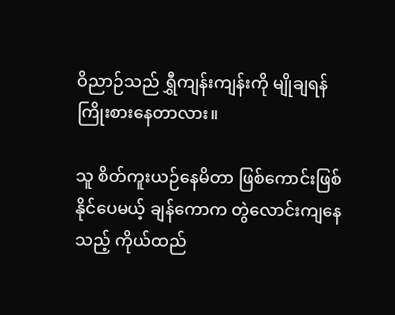ဝိညာဉ်သည် ရွှီကျန်းကျန်းကို မျိုချရန် ကြိုးစားနေတာလား။

သူ စိတ်ကူးယဉ်နေမိတာ ဖြစ်ကောင်းဖြစ်နိုင်ပေမယ့် ချန်ကောက တွဲလောင်းကျနေသည့် ကိုယ်ထည်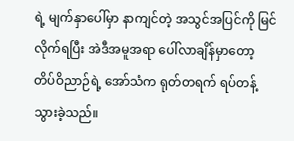ရဲ့ မျက်နှာပေါ်မှာ နာကျင်တဲ့ အသွင်အပြင်ကို မြင်လိုက်ရပြီး အဲဒီအမူအရာ ပေါ်လာချိန်မှာတော့ တိပ်ဝိညာဉ်ရဲ့ အော်သံက ရုတ်တရက် ရပ်တန့်သွားခဲ့သည်။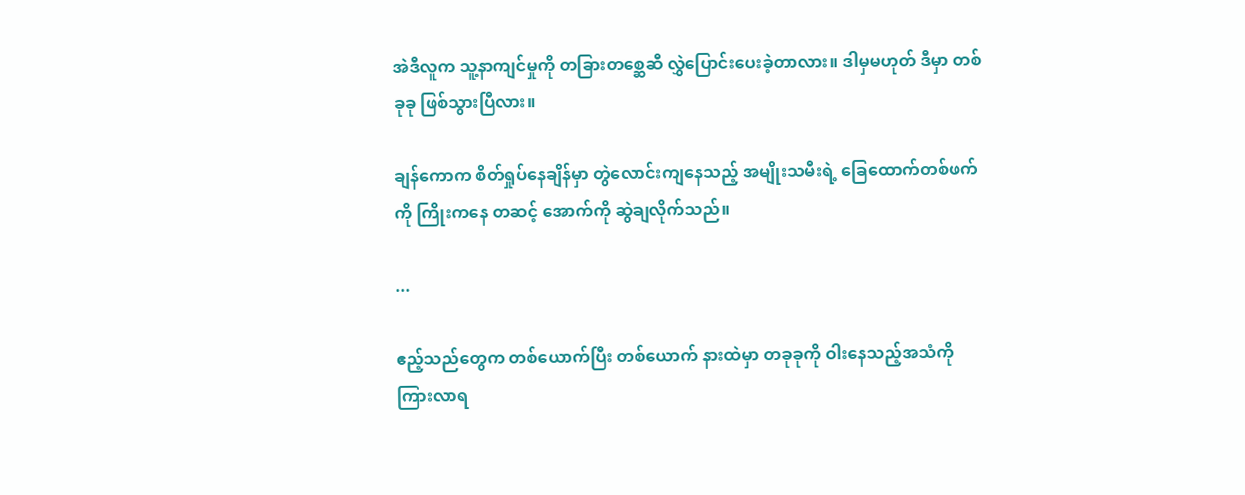အဲဒီလူက သူ့နာကျင်မှုကို တခြားတစ္ဆေဆီ လွှဲပြောင်းပေးခဲ့တာလား။ ဒါမှမဟုတ် ဒီမှာ တစ်ခုခု ဖြစ်သွားပြီလား။

ချန်ကောက စိတ်ရှုပ်နေချိန်မှာ တွဲလောင်းကျနေသည့် အမျိုးသမီးရဲ့ ခြေထောက်တစ်ဖက်ကို ကြိုးကနေ တဆင့် အောက်ကို ဆွဲချလိုက်သည်။

...

ဧည့်သည်တွေက တစ်ယောက်ပြီး တစ်ယောက် နားထဲမှာ တခုခုကို ဝါးနေသည့်အသံကို ကြားလာရ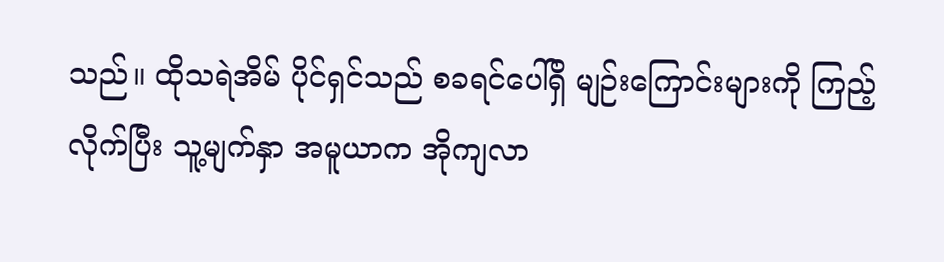သည်။ ထိုသရဲအိမ် ပိုင်ရှင်သည် စခရင်ပေါ်ရှိ မျဉ်းကြောင်းများကို ကြည့်လိုက်ပြီး သူ့မျက်နှာ အမူယာက အိုကျလာ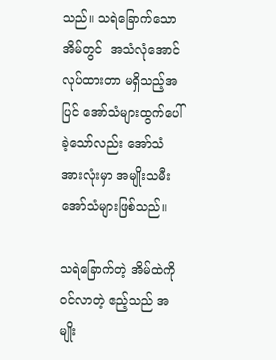သည်။ သရဲခြောက်သောအိမ်တွင်  အသံလုံအောင် လုပ်ထားတာ မရှိသည့်အပြင် အော်သံများထွက်ပေါ်ခဲ့သော်လည်း အော်သံအားလုံးမှာ အမျိုးသမီးအော်သံများဖြစ်သည်။

သရဲခြောက်တဲ့ အိမ်ထဲကို ဝင်လာတဲ့ ဧည့်သည် အမျိုး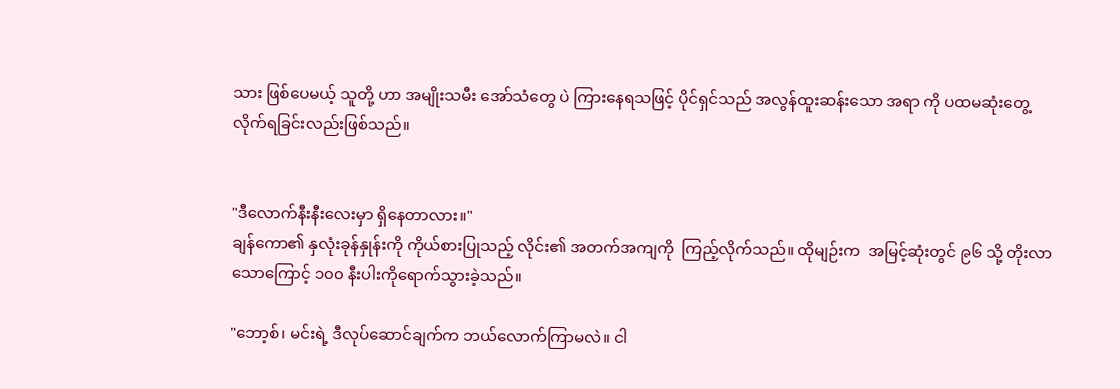သား ဖြစ်ပေမယ့် သူတို့ ဟာ အမျိုးသမီး အော်သံတွေ ပဲ ကြားနေရသဖြင့် ပိုင်ရှင်သည် အလွန်ထူးဆန်းသော အရာ ကို ပထမဆုံးတွေ့လိုက်ရခြင်းလည်းဖြစ်သည်။


"ဒီလောက်နီးနီးလေးမှာ ရှိနေတာလား။"
ချန်ကော၏ နှလုံးခုန်နှုန်းကို ကိုယ်စားပြုသည့် လိုင်း၏ အတက်အကျကို  ကြည့်လိုက်သည်။ ထိုမျဉ်းက  အမြင့်ဆုံးတွင် ၉၆ သို့ တိုးလာသောကြောင့် ၁၀၀ နီးပါးကိုရောက်သွားခဲ့သည်။

"ဘော့စ်၊ မင်းရဲ့ ဒီလုပ်ဆောင်ချက်က ဘယ်လောက်ကြာမလဲ။ ငါ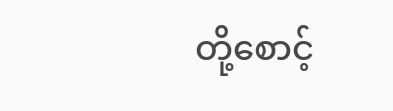တို့စောင့်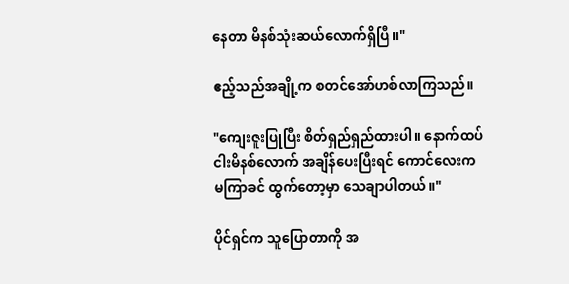နေတာ မိနစ်သုံးဆယ်လောက်ရှိပြီ။"

ဧည့်သည်အချို့က စတင်အော်ဟစ်လာကြသည်။

"ကျေးဇူးပြုပြီး စိတ်ရှည်ရှည်ထားပါ။ နောက်ထပ်ငါးမိနစ်လောက် အချိန်ပေးပြီးရင် ကောင်လေးက မကြာခင် ထွက်တော့မှာ သေချာပါတယ်။"

ပိုင်ရှင်က သူပြောတာကို အ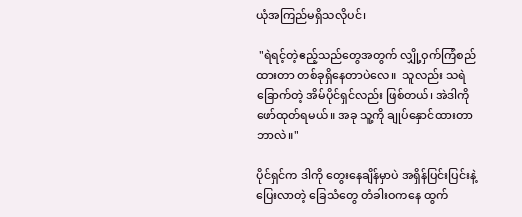ယုံအကြည်မရှိသလိုပင်၊

 "ရဲရင့်တဲ့ဧည့်သည်တွေအတွက် လျှို့ဝှက်ကြံစည်ထားတာ တစ်ခုရှိနေတာပဲလေ။  သူလည်း သရဲခြောက်တဲ့ အိမ်ပိုင်ရှင်လည်း ဖြစ်တယ်၊ အဲဒါကို ဖော်ထုတ်ရမယ်။ အခု သူ့ကို ချုပ်နှောင်ထားတာ ဘာလဲ။"

ပိုင်ရှင်က ဒါကို တွေးနေချိန်မှာပဲ အရှိန်ပြင်းပြင်းနဲ့  ပြေးလာတဲ့ ခြေသံတွေ တံခါးဝကနေ ထွက်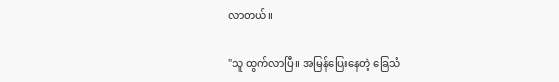လာတယ်။

"သူ ထွက်လာပြီ။ အမြန်ပြေးနေတဲ့ ခြေသံ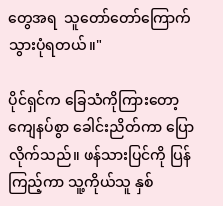တွေအရ  သူတော်တော်ကြောက်သွားပုံရတယ်။"

ပိုင်ရှင်က ခြေသံကိုကြားတော့ ကျေနပ်စွာ ခေါင်းညိတ်ကာ ပြောလိုက်သည်။ ဖန်သားပြင်ကို ပြန်ကြည့်ကာ သူ့ကိုယ်သူ နှစ်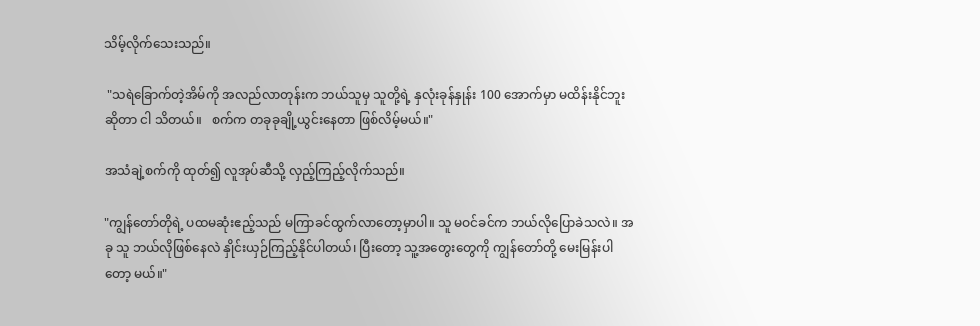သိမ့်လိုက်သေးသည်။

 "သရဲခြောက်တဲ့အိမ်ကို အလည်လာတုန်းက ဘယ်သူမှ သူတို့ရဲ့ နှလုံးခုန်နှုန်း 100 အောက်မှာ မထိန်းနိုင်ဘူးဆိုတာ ငါ သိတယ်။   စက်က တခုခုချို့ယွင်းနေတာ ဖြစ်လိမ့်မယ်။"

အသံချဲ့စက်ကို ထုတ်၍ လူအုပ်ဆီသို့ လှည့်ကြည့်လိုက်သည်။

"ကျွန်တော်တိုရဲ့ ပထမဆုံးဧည့်သည် မကြာခင်ထွက်လာတော့မှာပါ။ သူ မဝင်ခင်က ဘယ်လိုပြောခဲသလဲ။ အခု သူ ဘယ်လိုဖြစ်နေလဲ နှိုင်းယှဉ်ကြည့်နိုင်ပါတယ်၊ ပြီးတော့ သူ့အတွေးတွေကို ကျွန်တော်တို့ မေးမြန်းပါတော့ မယ်။"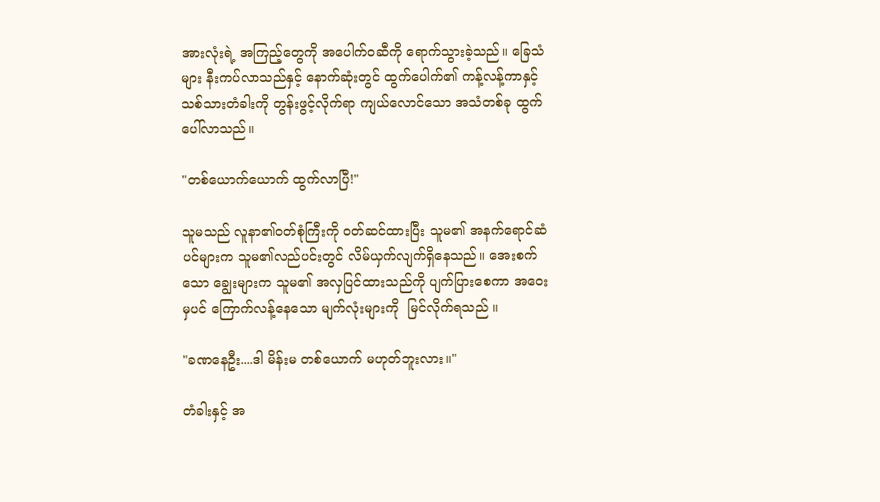အားလုံးရဲ့ အကြည့်တွေကို အပေါက်ဝဆီကို ရောက်သွားခဲ့သည်။ ခြေသံများ နီးကပ်လာသည်နှင့် နောက်ဆုံးတွင် ထွက်ပေါက်၏ ကန့်လန့်ကာနှင့် သစ်သားတံခါးကို တွန်းဖွင့်လိုက်ရာ ကျယ်လောင်သော အသံတစ်ခု ထွက်ပေါ်လာသည်။

"တစ်ယောက်ယောက် ထွက်လာပြီ!"

သူမသည် လူနာ၏ဝတ်စုံကြီးကို ဝတ်ဆင်ထားပြီး သူမ၏ အနက်ရောင်ဆံပင်များက သူမ၏လည်ပင်းတွင် လိမ်ယှက်လျက်ရှိနေသည်။ အေးစက်သော ချွေးများက သူမ၏ အလှပြင်ထားသည်ကို ပျက်ပြားစေကာ အဝေးမှပင် ကြောက်လန့်နေသော မျက်လုံးများကို  မြင်လိုက်ရသည် ။

"ခဏနေဦး....ဒါ မိန်းမ တစ်ယောက် မဟုတ်ဘူးလား။"

တံခါးနှင့် အ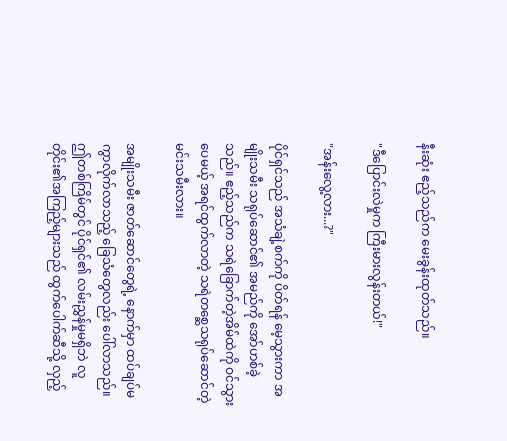နီးဆုံး ဧည့်သည်က မေးခွန်းထုတ်သည်။

"ဒီပြောင်းလဲမှုက ကြီးမားလွန်းတယ်!"

"အန်းလွေ့လား...?"

ပိုင်ရှင်သည် အသံချဲ့စက်ကို ပိတ်ရန် မေ့သွားကာ အမျိုးသမီး သရုပ်ဆောင်၏ အမည်ကို အော်ဟစ်ခဲ့သည်။ ဧည့်သည်က သရဲခြောက်တဲ့အိမ်ထဲကို ဝင်သွားပေမယ့် အရင်ထွက်လာတဲ့ သရဲတစ္ဆေသရုပ်ဆောင်တဲ့ မင်းသမီးလား။

အမျိုးသမီး ဇာတ်ဆောင်တွေရဲ့ နောက်မှာ ထပ်ချပ်မကွာလိုက်လာသည့် ခြေသံတွေလည်း ပေါ်လာသည်။   ဤတစ်ကြိမ်တွင် ပိုင်ရှင်၏ လမ်းညွှန်မှုမရှိဘဲ လူတိုင်း၏အကြည့်များသည် ထွက်ပေါက်ဆီသို့ လှည့်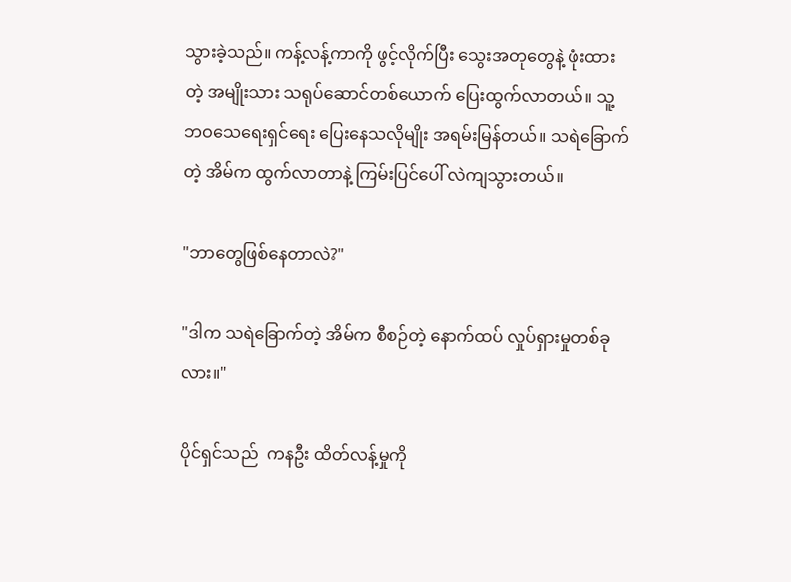သွားခဲ့သည်။ ကန့်လန့်ကာကို ဖွင့်လိုက်ပြီး သွေးအတုတွေနဲ့ ဖုံးထားတဲ့ အမျိုးသား သရုပ်ဆောင်တစ်ယောက် ပြေးထွက်လာတယ်။ သူ့ဘဝသေရေးရှင်ရေး ပြေးနေသလိုမျိုး အရမ်းမြန်တယ်။ သရဲခြောက်တဲ့ အိမ်က ထွက်လာတာနဲ့ ကြမ်းပြင်ပေါ် လဲကျသွားတယ်။

"ဘာတွေဖြစ်နေတာလဲ?"

"ဒါက သရဲခြောက်တဲ့ အိမ်က စီစဉ်တဲ့ နောက်ထပ် လှုပ်ရှားမှုတစ်ခုလား။"

ပိုင်ရှင်သည်  ကနဦး ထိတ်လန့်မှုကို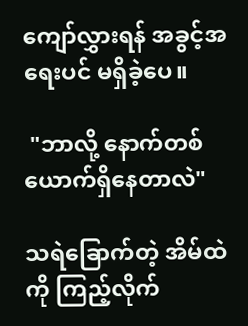ကျော်လွှားရန် အခွင့်အရေးပင် မရှိခဲ့ပေ။

 "ဘာလို့ နောက်တစ်ယောက်ရှိနေတာလဲ"

သရဲခြောက်တဲ့ အိမ်ထဲကို ကြည့်လိုက်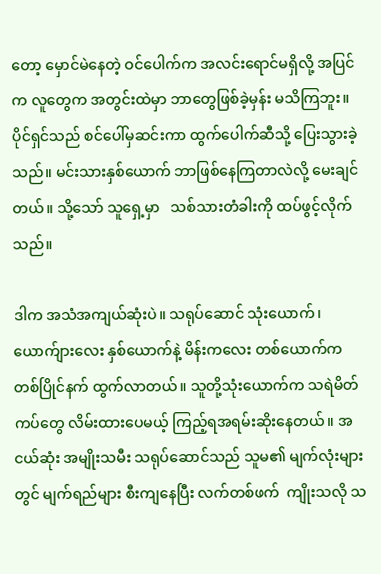တော့ မှောင်မဲနေတဲ့ ဝင်ပေါက်က အလင်းရောင်မရှိလို့ အပြင်က လူတွေက အတွင်းထဲမှာ ဘာတွေဖြစ်ခဲ့မှန်း မသိကြဘူး။ ပိုင်ရှင်သည် စင်ပေါ်မှဆင်းကာ ထွက်ပေါက်ဆီသို့ ပြေးသွားခဲ့သည်။ မင်းသားနှစ်ယောက် ဘာဖြစ်နေကြတာလဲလို့ မေးချင်တယ်။ သို့သော် သူရှေ့မှာ   သစ်သားတံခါးကို ထပ်ဖွင့်လိုက်သည်။

ဒါက အသံအကျယ်ဆုံးပဲ။ သရုပ်ဆောင် သုံးယောက်၊ ယောက်ျားလေး နှစ်ယောက်နဲ့ မိန်းကလေး တစ်ယောက်က တစ်ပြိုင်နက် ထွက်လာတယ်။ သူတို့သုံးယောက်က သရဲမိတ်ကပ်တွေ လိမ်းထားပေမယ့် ကြည့်ရအရမ်းဆိုးနေတယ်။ အငယ်ဆုံး အမျိုးသမီး သရုပ်ဆောင်သည် သူမ၏ မျက်လုံးများတွင် မျက်ရည်များ စီးကျနေပြီး လက်တစ်ဖက်  ကျိုးသလို သ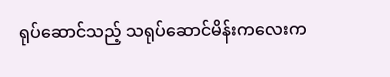ရုပ်ဆောင်သည့် သရုပ်ဆောင်မိန်းကလေးက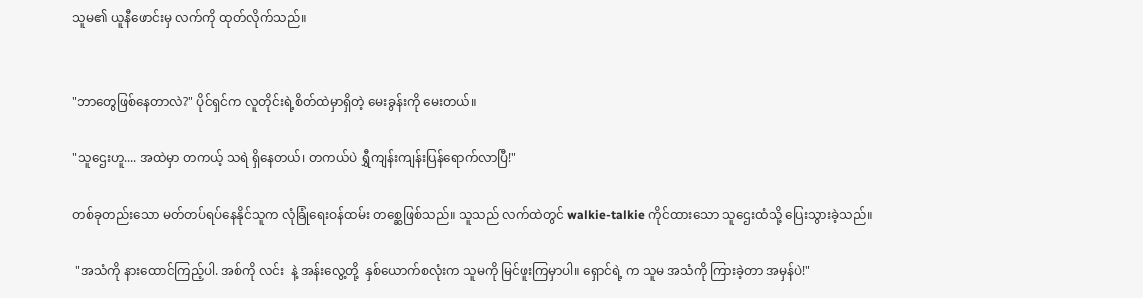သူမ၏ ယူနီဖောင်းမှ လက်ကို ထုတ်လိုက်သည်။


"ဘာတွေဖြစ်နေတာလဲ?" ပိုင်ရှင်က လူတိုင်းရဲ့စိတ်ထဲမှာရှိတဲ့ မေးခွန်းကို မေးတယ်။

"သူဌေးဟူ.... အထဲမှာ တကယ့် သရဲ ရှိနေတယ်၊ တကယ်ပဲ ရွှီကျန်းကျန်းပြန်ရောက်လာပြီ!"

တစ်ခုတည်းသော မတ်တပ်ရပ်နေနိုင်သူက လုံခြုံရေးဝန်ထမ်း တစ္ဆေဖြစ်သည်။ သူသည် လက်ထဲတွင် walkie-talkie ကိုင်ထားသော သူဌေးထံသို့ ပြေးသွားခဲ့သည်။

 "အသံကို နားထောင်ကြည့်ပါ. အစ်ကို လင်း  နဲ့ အန်းလွေ့တို့  နှစ်ယောက်စလုံးက သူမကို မြင်ဖူးကြမှာပါ။ ရှောင်ရဲ့ က သူမ အသံကို ကြားခဲ့တာ အမှန်ပဲ!"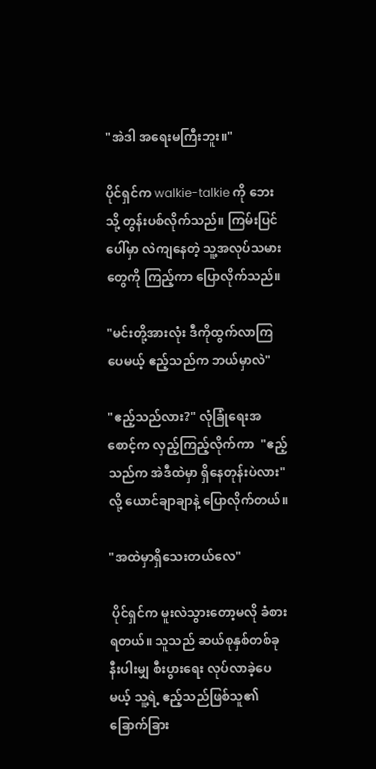"အဲဒါ အရေးမကြီးဘူး။"

ပိုင်ရှင်က walkie-talkie ကို ဘေးသို့ တွန်းပစ်လိုက်သည်။ ကြမ်းပြင်ပေါ်မှာ လဲကျနေတဲ့ သူ့အလုပ်သမားတွေကို ကြည့်ကာ ပြောလိုက်သည်။

"မင်းတို့အားလုံး ဒီကိုထွက်လာကြပေမယ့် ဧည့်သည်က ဘယ်မှာလဲ"

"ဧည့်သည်လား?" လုံခြုံရေးအစောင့်က လှည့်ကြည့်လိုက်ကာ  "ဧည့်သည်က အဲဒီထဲမှာ ရှိနေတုန်းပဲလား" လို့ ယောင်ချာချာနဲ့ ပြောလိုက်တယ်။

"အထဲမှာရှိသေးတယ်လေ"

 ပိုင်ရှင်က မူးလဲသွားတော့မလို ခံစားရတယ်။ သူသည် ဆယ်စုနှစ်တစ်ခုနီးပါးမျှ စီးပွားရေး လုပ်လာခဲ့ပေမယ့် သူ့ရဲ့ ဧည့်သည်ဖြစ်သူ၏ ခြောက်ခြား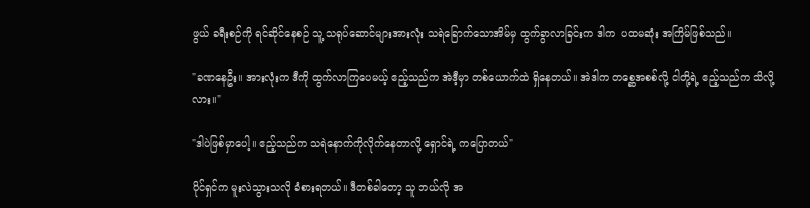ဖွယ် ခရီးစဉ်ကို ရင်ဆိုင်နေစဉ် သူ့ သရုပ်ဆောင်များအားလုံး သရဲခြောက်သောအိမ်မှ ထွက်ခွာလာခြင်းက ဒါက  ပထမဆုံး အကြိမ်ဖြစ်သည်။

"ခဏနေဦး။ အားလုံးက ဒီကို ထွက်လာကြပေမယ့် ဧည့်သည်က အဲဒီ့မှာ တစ်ယောက်ထဲ ရှိနေတယ်။ အဲဒါက တစ္ဆေအစစ်လို့ ငါတို့ရဲ့ ဧည့်သည်က သိလို့လား။"

"ဒါပဲဖြစ်မှာပေါ့။ ဧည့်သည်က သရဲနောက်ကိုလိုက်နေတာလို့ ရှောင်ရဲ့ ကပြောတယ်"

ပိုင်ရှင်က မူးလဲသွားသလို ခံစားရတယ်။ ဒီတစ်ခါတော့ သူ ဘယ်လို အ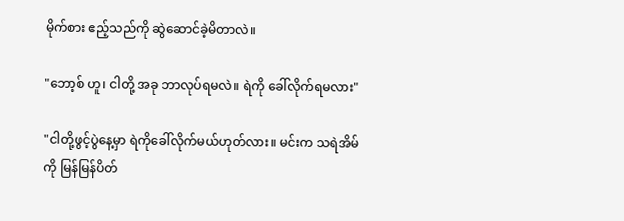မိုက်စား ဧည့်သည်ကို ဆွဲဆောင်ခဲ့မိတာလဲ။

"ဘော့စ် ဟူ၊ ငါတို့ အခု ဘာလုပ်ရမလဲ။ ရဲကို ခေါ်လိုက်ရမလား"

"ငါတို့ဖွင့်ပွဲနေ့မှာ ရဲကိုခေါ်လိုက်မယ်ဟုတ်လား။ မင်းက သရဲအိမ်ကို မြန်မြန်ပိတ်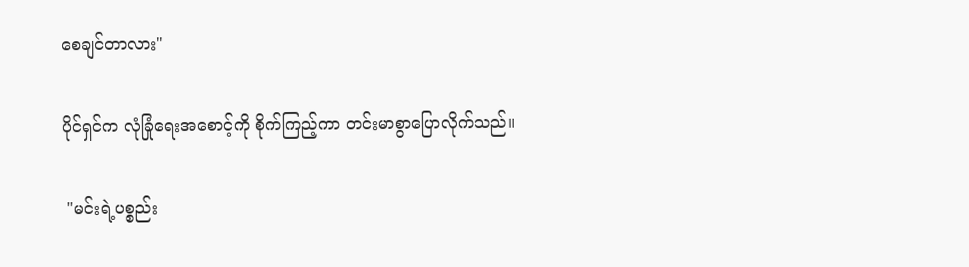စေချင်တာလား"

ပိုင်ရှင်က လုံခြုံရေးအစောင့်ကို စိုက်ကြည့်ကာ တင်းမာစွာပြောလိုက်သည်။

 "မင်းရဲ့ပစ္စည်း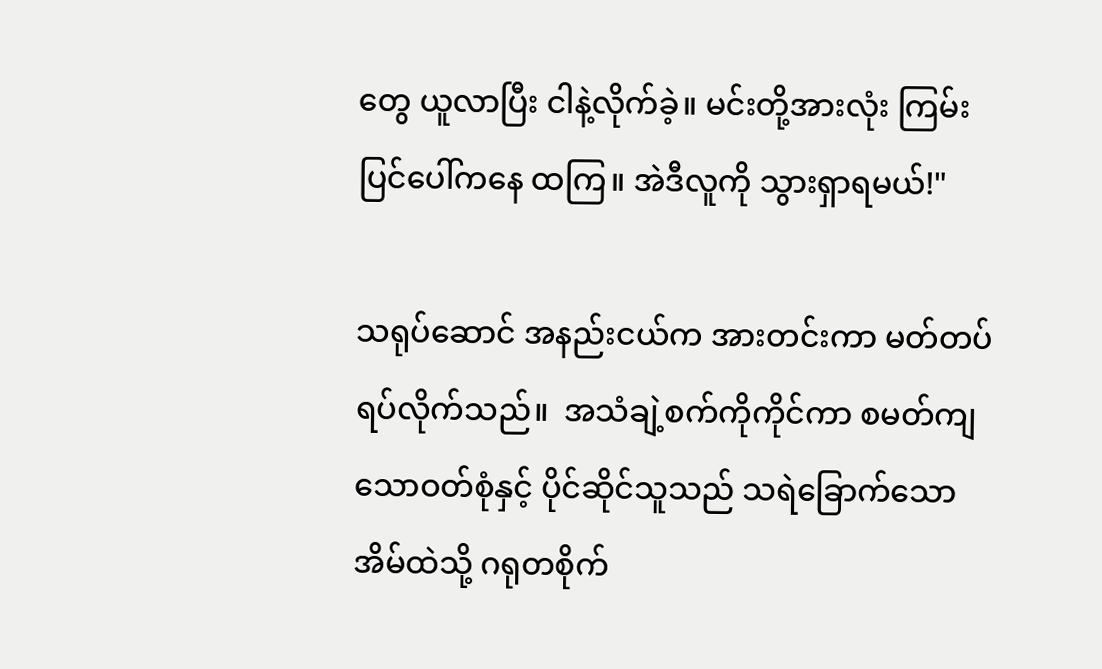တွေ ယူလာပြီး ငါနဲ့လိုက်ခဲ့။ မင်းတို့အားလုံး ကြမ်းပြင်ပေါ်ကနေ ထကြ။ အဲဒီလူကို သွားရှာရမယ်!"

သရုပ်ဆောင် အနည်းငယ်က အားတင်းကာ မတ်တပ်ရပ်လိုက်သည်။  အသံချဲ့စက်ကိုကိုင်ကာ စမတ်ကျသောဝတ်စုံနှင့် ပိုင်ဆိုင်သူသည် သရဲခြောက်သောအိမ်ထဲသို့ ဂရုတစိုက်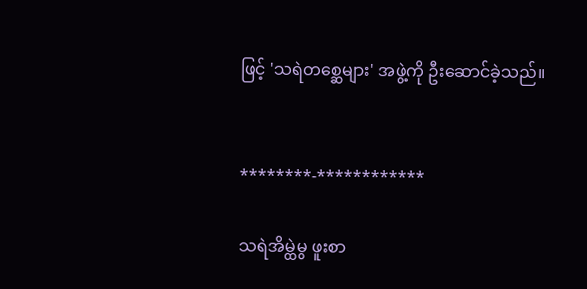ဖြင့် 'သရဲတစ္ဆေများ' အဖွဲ့ကို ဦးဆောင်ခဲ့သည်။


********-************

သရဲအိမ္ထဲမွ ဖူးစာ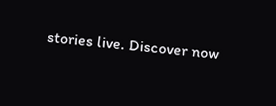stories live. Discover now